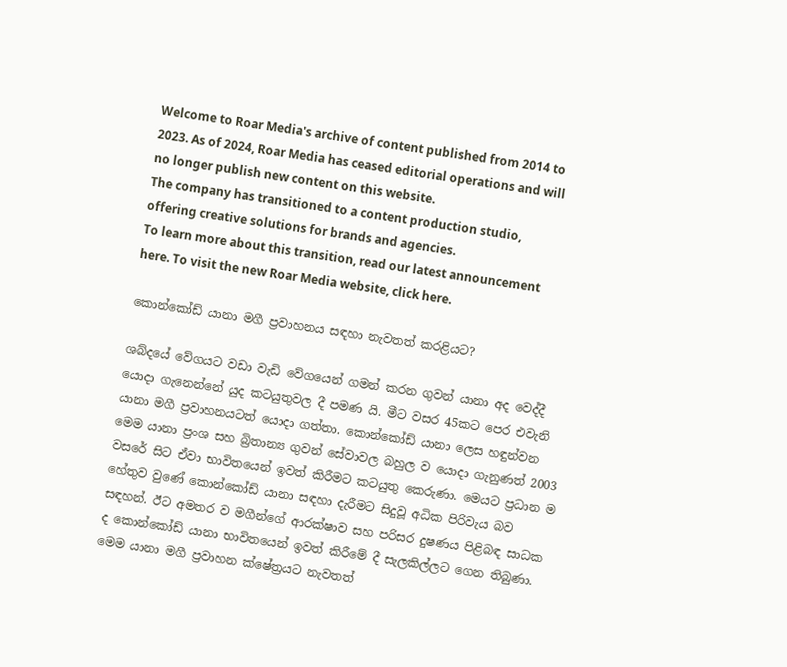Welcome to Roar Media's archive of content published from 2014 to 2023. As of 2024, Roar Media has ceased editorial operations and will no longer publish new content on this website.
The company has transitioned to a content production studio, offering creative solutions for brands and agencies.
To learn more about this transition, read our latest announcement here. To visit the new Roar Media website, click here.

කොන්කෝඩ් යානා මගී ප්‍රවාහනය සඳහා නැවතත් කරළියට?

ශබ්දයේ වේගයට වඩා වැඩි වේගයෙන් ගමන් කරන ගුවන් යානා අද වෙද්දී යොදා ගැනෙන්නේ යුද කටයුතුවල දී පමණ යි. මීට වසර 45කට පෙර එවැනි යානා මගී ප්‍රවාහනයටත් යොදා ගත්තා. කොන්කෝඩ් යානා ලෙස හඳුන්වන මෙම යානා ප්‍රංශ සහ බ්‍රිතාන්‍ය ගුවන් සේවාවල බහුල ව යොදා ගැනුණත් 2003 වසරේ සිට ඒවා භාවිතයෙන් ඉවත් කිරීමට කටයුතු කෙරුණා. මෙයට ප්‍රධාන ම හේතුව වුණේ කොන්කෝඩ් යානා සඳහා දැරීමට සිදුවූ අධික පිරිවැය බව සඳහන්. ඊට අමතර ව මගීන්ගේ ආරක්ෂාව සහ පරිසර දුෂණය පිළිබඳ සාධක ද කොන්කෝඩ් යානා භාවිතයෙන් ඉවත් කිරීමේ දී සැලකිල්ලට ගෙන තිබුණා. මෙම යානා මගී ප්‍රවාහන ක්ෂේත්‍රයට නැවතත්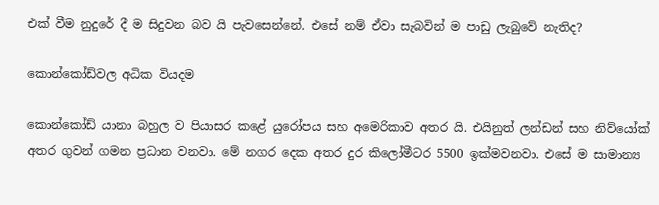එක් වීම නුදුරේ දී ම සිදුවන බව යි පැවසෙන්නේ. එසේ නම් ඒවා සැබවින් ම පාඩු ලැබුවේ නැතිද?

කොන්කෝඩ්වල අධික වියදම

කොන්කෝඩ් යානා බහුල ව පියාසර කළේ යුරෝපය සහ අමෙරිකාව අතර යි. එයිනුත් ලන්ඩන් සහ නිව්යෝක් අතර ගුවන් ගමන ප්‍රධාන වනවා. මේ නගර දෙක අතර දුර කිලෝමීටර 5500 ඉක්මවනවා. එසේ ම සාමාන්‍ය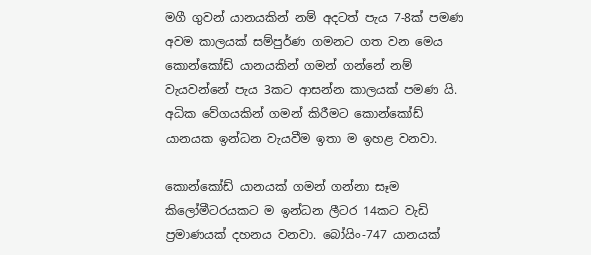මගී ගුවන් යානයකින් නම් අදටත් පැය 7-8ක් පමණ අවම කාලයක් සම්පුර්ණ ගමනට ගත වන මෙය කොන්කෝඩ් යානයකින් ගමන් ගන්නේ නම් වැයවන්නේ පැය 3කට ආසන්න කාලයක් පමණ යි. අධික වේගයකින් ගමන් කිරීමට කොන්කෝඩ් යානයක ඉන්ධන වැයවීම ඉතා ම ඉහළ වනවා.

කොන්කෝඩ් යානයක් ගමන් ගන්නා සෑම කිලෝමීටරයකට ම ඉන්ධන ලීටර 14කට වැඩි ප්‍රමාණයක් දහනය වනවා. බෝයිං-747 යානයක්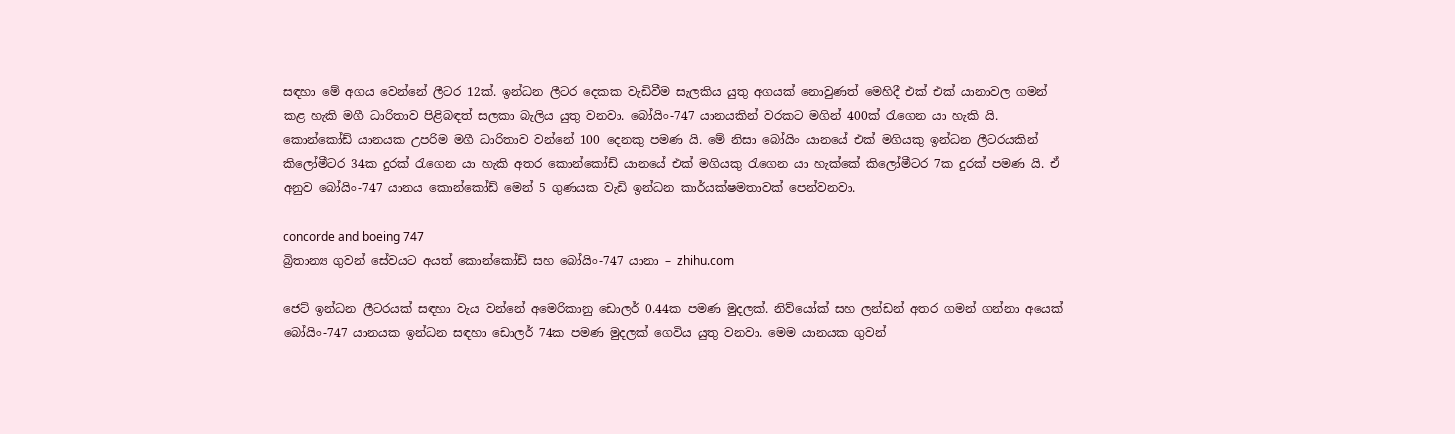සඳහා මේ අගය වෙන්නේ ලීටර 12ක්. ඉන්ධන ලීටර දෙකක වැඩිවීම සැලකිය යුතු අගයක් නොවුණත් මෙහිදී එක් එක් යානාවල ගමන් කළ හැකි මගී ධාරිතාව පිළිබඳත් සලකා බැලිය යුතු වනවා. බෝයිං-747 යානයකින් වරකට මගින් 400ක් රැගෙන යා හැකි යි. කොන්කෝඩ් යානයක උපරිම මගී ධාරිතාව වන්නේ 100 දෙනකු පමණ යි. මේ නිසා බෝයිං යානයේ එක් මගියකු ඉන්ධන ලීටරයකින් කිලෝමීටර 34ක දුරක් රැගෙන යා හැකි අතර කොන්කෝඩ් යානයේ එක් මගියකු රැගෙන යා හැක්කේ කිලෝමීටර 7ක දුරක් පමණ යි. ඒ අනුව බෝයිං-747 යානය කොන්කෝඩ් මෙන් 5 ගුණයක වැඩි ඉන්ධන කාර්යක්ෂමතාවක් පෙන්වනවා.

concorde and boeing 747
බ්‍රිතාන්‍ය ගුවන් සේවයට අයත් කොන්කෝඩ් සහ බෝයිං-747 යානා – zhihu.com

ජෙට් ඉන්ධන ලීටරයක් සඳහා වැය වන්නේ අමෙරිකානු ඩොලර් 0.44ක පමණ මුදලක්. නිව්යෝක් සහ ලන්ඩන් අතර ගමන් ගන්නා අයෙක් බෝයිං-747 යානයක ඉන්ධන සඳහා ඩොලර් 74ක පමණ මුදලක් ගෙවිය යුතු වනවා. මෙම යානයක ගුවන්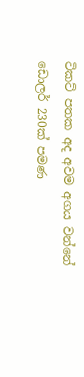ටිකට් පතක අද අවම අගය වන්නේ ඩොලර් 230ක් පමණ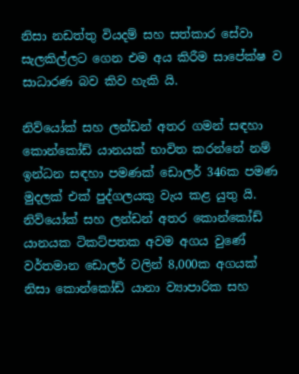නිසා නඩත්තු වියදම් සහ සත්කාර සේවා සැලකිල්ලට ගෙන එම අය කිරීම සාපේක්ෂ ව සාධාරණ බව කිව හැකි යි.

නිව්යෝක් සහ ලන්ඩන් අතර ගමන් සඳහා කොන්කෝඩ් යානයක් භාවිත කරන්නේ නම් ඉන්ධන සඳහා පමණක් ඩොලර් 346ක පමණ මුදලක් එක් පුද්ගලයකු වැය කළ යුතු යි. නිව්යෝක් සහ ලන්ඩන් අතර කොන්කෝඩ් යානයක ටිකට්පතක අවම අගය වුණේ වර්තමාන ඩොලර් වලින් 8,000ක අගයක් නිසා කොන්කෝඩ් යානා ව්‍යාපාරික සහ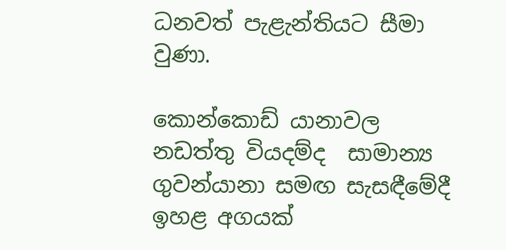ධනවත් පැළැන්තියට සීමා වුණා.

කොන්කොඩ් යානාවල නඩත්තු වියදම්ද  සාමාන්‍ය ගුවන්යානා සමඟ සැසඳීමේදී ඉහළ අගයක්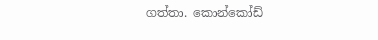ගත්තා. කොන්කෝඩ්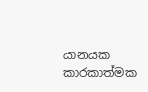යානයක කාරකාත්මක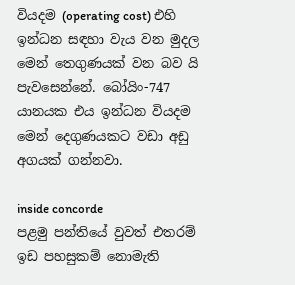වියදම (operating cost) එහි ඉන්ධන සඳහා වැය වන මුදල මෙන් තෙගුණයක් වන බව යි පැවසෙන්නේ. බෝයිං-747 යානයක එය ඉන්ධන වියදම මෙන් දෙගුණයකට වඩා අඩු අගයක් ගන්නවා.

inside concorde
පළමු පන්තියේ වුවත් එතරම් ඉඩ පහසුකම් නොමැති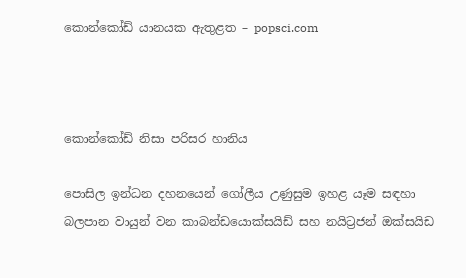කොන්කෝඩ් යානයක ඇතුළත – popsci.com



කොන්කෝඩ් නිසා පරිසර හානිය

පොසිල ඉන්ධන දහනයෙන් ගෝලීය උණුසුම ඉහළ යෑම සඳහා බලපාන වායුන් වන කාබන්ඩයොක්සයිඩ් සහ නයිට්‍රජන් ඔක්සයිඩ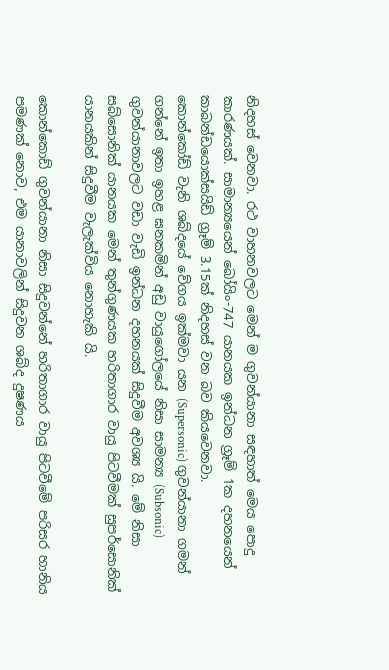නිදහස් වෙනවා. රථ වාහනවලට මෙන් ම ගුවන්යානා සඳහාත් මෙය පොදු කාරණයක්. සාමාන්‍යයෙන් බෝයිං-747 යානයක ඉන්ධන ග්‍රෑම් 1ක දහනයෙන් කාබන්ඩයොක්සයිඩ් ග්‍රෑම් 3.15ක් නිදහස් වන බව කියවෙනවා.
කොන්කෝඩ් වැනි ශබ්දයේ වේගය ඉක්මවා යන (Supersonic) ගුවන්යානා ගමන් ගන්නේ ඉතා ඉහළ ඝනකමින් අඩු වායුගෝලයේ නිසා සාමන්‍ය (Subsonic) ගුවන්යානාවලට වඩා වැඩි ඉන්ධන දහනයක් සිදුවීම අවශ්‍ය යි. මේ නිසා සබ්සොනික් යානයක මෙන් තුන්ගුණයක හරිතාගාර වායු පිටවීමක් සුපර්සොනික් යානයකින් සිදුවීම වැලැක්විය නොහැකි යි.

කොන්කොඩ් ගුවන්යානා නිසා සිදුවන්නේ හරිතාගාර වායු පිටවීමේ පරිසර හානිය පමණක් නොව, එම යානාවලින් සිදුවන ශබ්ද දුෂණය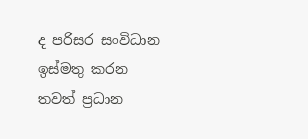ද පරිසර සංවිධාන ඉස්මතු කරන තවත් ප්‍රධාන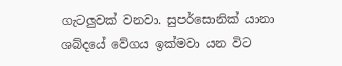ගැටලුවක් වනවා. සුපර්සොනික් යානා ශබ්දයේ වේගය ඉක්මවා යන විට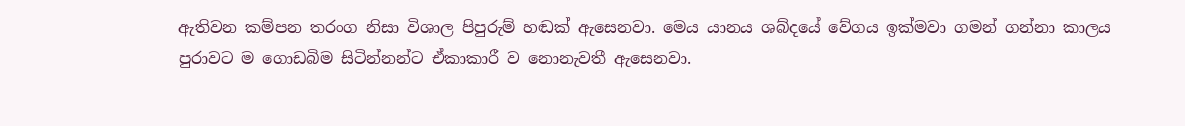ඇතිවන කම්පන තරංග නිසා විශාල පිපුරුම් හඬක් ඇසෙනවා. මෙය යානය ශබ්දයේ වේගය ඉක්මවා ගමන් ගන්නා කාලය පුරාවට ම ගොඩබිම සිටින්නන්ට ඒකාකාරී ව නොනැවතී ඇසෙනවා.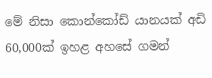මේ නිසා කොන්කෝඩ් යානයක් අඩි 60,000ක් ඉහළ අහසේ ගමන්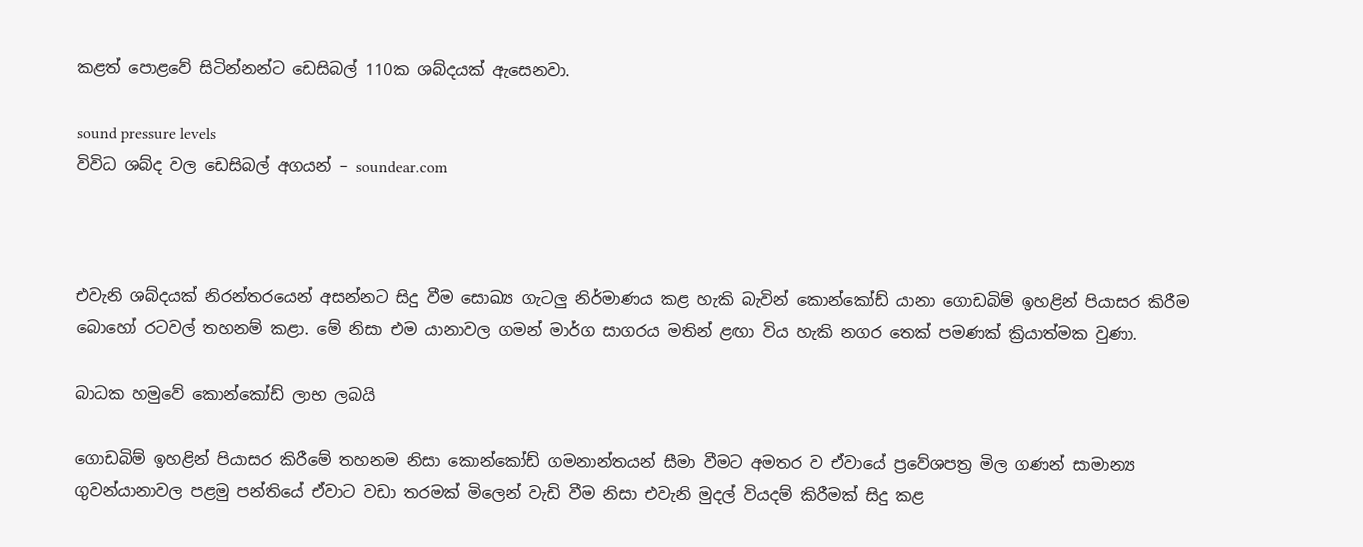කළත් පොළවේ සිටින්නන්ට ඩෙසිබල් 110ක ශබ්දයක් ඇසෙනවා.

sound pressure levels
විවිධ ශබ්ද වල ඩෙසිබල් අගයන් – soundear.com



එවැනි ශබ්දයක් නිරන්තරයෙන් අසන්නට සිදු වීම සොඛ්‍ය ගැටලු නිර්මාණය කළ හැකි බැවින් කොන්කෝඩ් යානා ගොඩබිම් ඉහළින් පියාසර කිරීම බොහෝ රටවල් තහනම් කළා. මේ නිසා එම යානාවල ගමන් මාර්ග සාගරය මතින් ළඟා විය හැකි නගර තෙක් පමණක් ක්‍රියාත්මක වුණා.

බාධක හමුවේ කොන්කෝඩ් ලාභ ලබයි

ගොඩබිම් ඉහළින් පියාසර කිරීමේ තහනම නිසා කොන්කෝඩ් ගමනාන්තයන් සීමා වීමට අමතර ව ඒවායේ ප්‍රවේශපත්‍ර මිල ගණන් සාමාන්‍ය ගුවන්යානාවල පළමු පන්තියේ ඒවාට වඩා තරමක් මිලෙන් වැඩි වීම නිසා එවැනි මුදල් වියදම් කිරීමක් සිදු කළ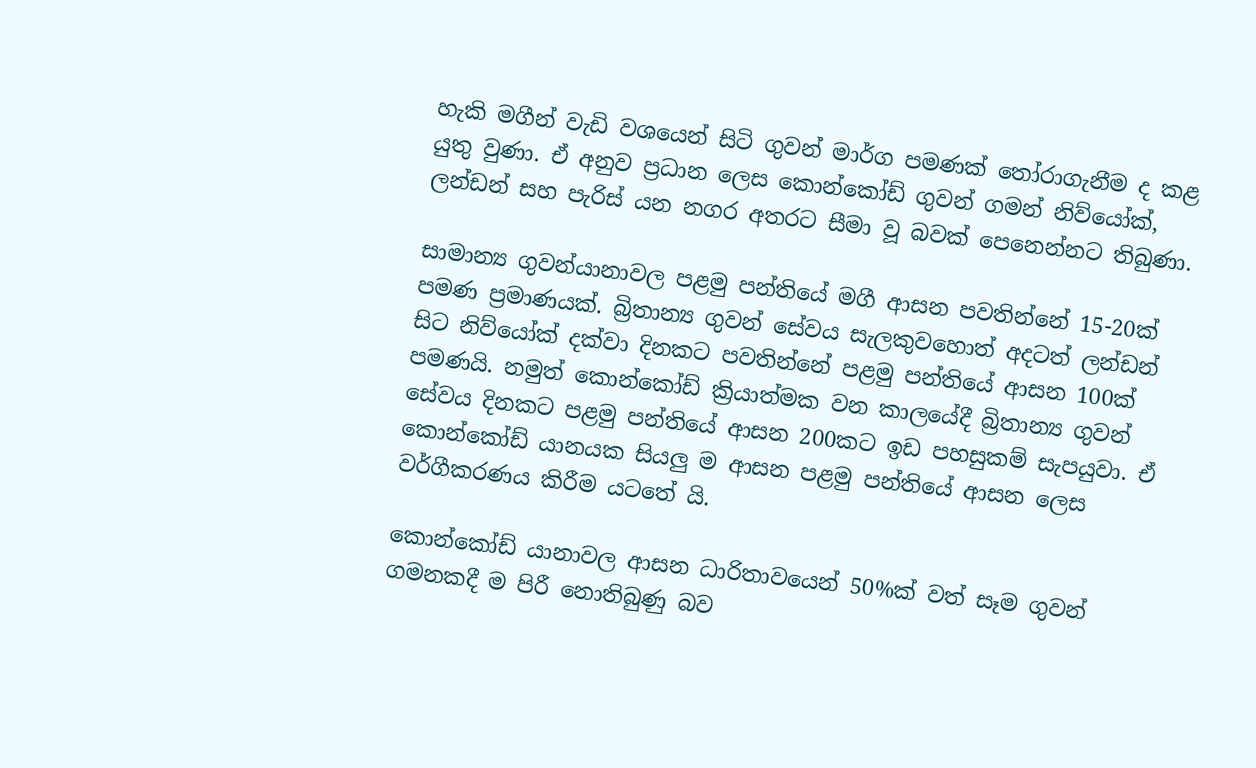හැකි මගීන් වැඩි වශයෙන් සිටි ගුවන් මාර්ග පමණක් තෝරාගැනීම ද කළ යුතු වුණා. ඒ අනුව ප්‍රධාන ලෙස කොන්කෝඩ් ගුවන් ගමන් නිව්යෝක්, ලන්ඩන් සහ පැරිස් යන නගර අතරට සීමා වූ බවක් පෙනෙන්නට තිබුණා.

සාමාන්‍ය ගුවන්යානාවල පළමු පන්තියේ මගී ආසන පවතින්නේ 15-20ක් පමණ ප්‍රමාණයක්. බ්‍රිතාන්‍ය ගුවන් සේවය සැලකුවහොත් අදටත් ලන්ඩන් සිට නිව්යෝක් දක්වා දිනකට පවතින්නේ පළමු පන්තියේ ආසන 100ක් පමණයි. නමුත් කොන්කෝඩ් ක්‍රියාත්මක වන කාලයේදී බ්‍රිතාන්‍ය ගුවන් සේවය දිනකට පළමු පන්තියේ ආසන 200කට ඉඩ පහසුකම් සැපයුවා. ඒ කොන්කෝඩ් යානයක සියලු ම ආසන පළමු පන්තියේ ආසන ලෙස වර්ගීකරණය කිරීම යටතේ යි.

කොන්කෝඩ් යානාවල ආසන ධාරිතාවයෙන් 50%ක් වත් සෑම ගුවන් ගමනකදී ම පිරී නොතිබුණු බව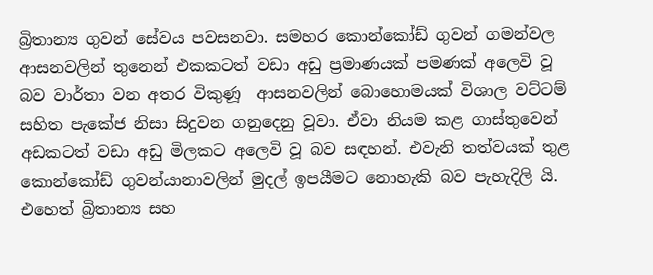බ්‍රිතාන්‍ය ගුවන් සේවය පවසනවා. සමහර කොන්කෝඩ් ගුවන් ගමන්වල ආසනවලින් තුනෙන් එකකටත් වඩා අඩු ප්‍රමාණයක් පමණක් අලෙවි වූ බව වාර්තා වන අතර විකුණූ  ආසනවලින් බොහොමයක් විශාල වට්ටම් සහිත පැකේජ නිසා සිදුවන ගනුදෙනු වූවා. ඒවා නියම කළ ගාස්තුවෙන් අඩකටත් වඩා අඩු මිලකට අලෙවි වූ බව සඳහන්. එවැනි තත්වයක් තුළ කොන්කෝඩ් ගුවන්යානාවලින් මුදල් ඉපයීමට නොහැකි බව පැහැදිලි යි. එහෙත් බ්‍රිතාන්‍ය සහ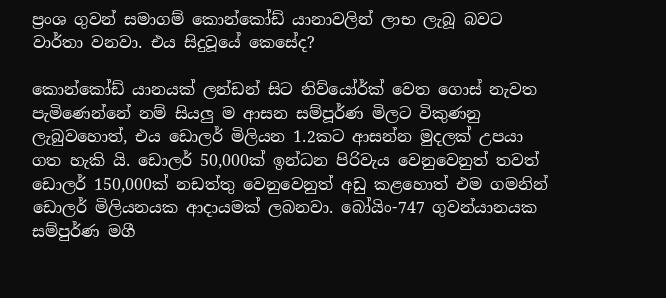ප්‍රංශ ගුවන් සමාගම් කොන්කෝඩ් යානාවලින් ලාභ ලැබූ බවට වාර්තා වනවා. එය සිදුවූයේ කෙසේද?

කොන්කෝඩ් යානයක් ලන්ඩන් සිට නිව්යෝර්ක් වෙත ගොස් නැවත පැමිණෙන්නේ නම් සියලු ම ආසන සම්පූර්ණ මිලට විකුණනු ලැබුවහොත්, එය ඩොලර් මිලියන 1.2කට ආසන්න මුදලක් උපයා ගත හැකි යි. ඩොලර් 50,000ක් ඉන්ධන පිරිවැය වෙනුවෙනුත් තවත් ඩොලර් 150,000ක් නඩත්තු වෙනුවෙනුත් අඩු කළහොත් එම ගමනින් ඩොලර් මිලියනයක ආදායමක් ලබනවා. බෝයිං-747 ගුවන්යානයක සම්පුර්ණ මගී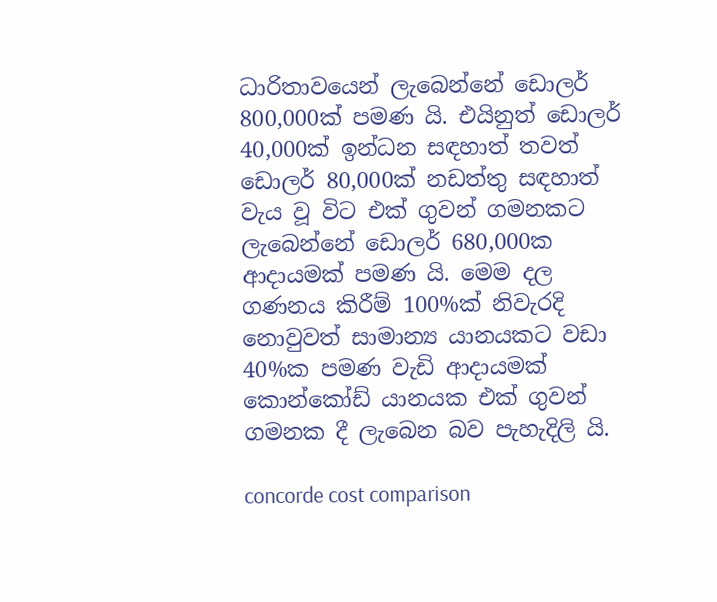ධාරිතාවයෙන් ලැබෙන්නේ ඩොලර් 800,000ක් පමණ යි. එයිනුත් ඩොලර් 40,000ක් ඉන්ධන සඳහාත් තවත් ඩොලර් 80,000ක් නඩත්තු සඳහාත් වැය වූ විට එක් ගුවන් ගමනකට ලැබෙන්නේ ඩොලර් 680,000ක ආදායමක් පමණ යි. මෙම දල ගණනය කිරීම් 100%ක් නිවැරදි නොවුවත් සාමාන්‍ය යානයකට වඩා 40%ක පමණ වැඩි ආදායමක් කොන්කෝඩ් යානයක එක් ගුවන් ගමනක දී ලැබෙන බව පැහැදිලි යි.

concorde cost comparison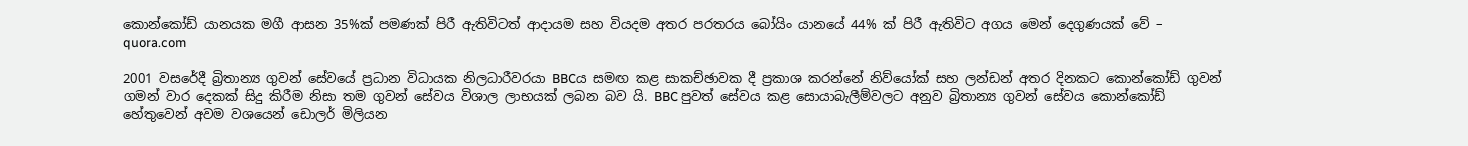කොන්කෝඩ් යානයක මගී ආසන 35%ක් පමණක් පිරී ඇතිවිටත් ආදායම සහ වියදම අතර පරතරය බෝයිං යානයේ 44% ක් පිරී ඇතිවිට අගය මෙන් දෙගුණයක් වේ – quora.com

2001 වසරේදී බ්‍රිතාන්‍ය ගුවන් සේවයේ ප්‍රධාන විධායක නිලධාරීවරයා BBCය සමඟ කළ සාකච්ඡාවක දී ප්‍රකාශ කරන්නේ නිව්යෝක් සහ ලන්ඩන් අතර දිනකට කොන්කෝඩ් ගුවන් ගමන් වාර දෙකක් සිදු කිරීම නිසා තම ගුවන් සේවය විශාල ලාභයක් ලබන බව යි. BBC පුවත් සේවය කළ සොයාබැලීම්වලට අනුව බ්‍රිතාන්‍ය ගුවන් සේවය කොන්කෝඩ් හේතුවෙන් අවම වශයෙන් ඩොලර් මිලියන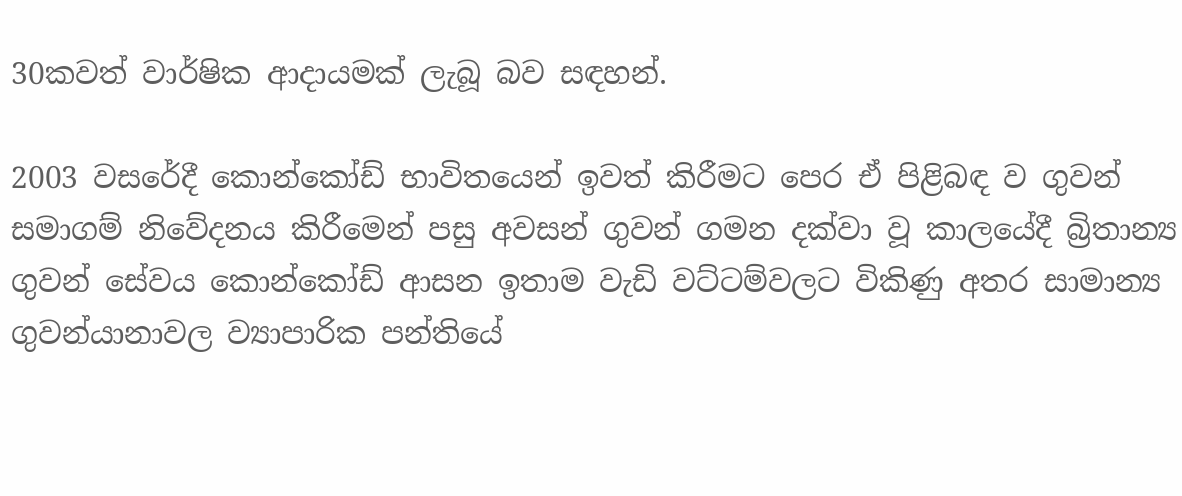30කවත් වාර්ෂික ආදායමක් ලැබූ බව සඳහන්.

2003 වසරේදී කොන්කෝඩ් භාවිතයෙන් ඉවත් කිරීමට පෙර ඒ පිළිබඳ ව ගුවන් සමාගම් නිවේදනය කිරීමෙන් පසු අවසන් ගුවන් ගමන දක්වා වූ කාලයේදී බ්‍රිතාන්‍ය ගුවන් සේවය කොන්කෝඩ් ආසන ඉතාම වැඩි වට්ටම්වලට විකිණු අතර සාමාන්‍ය ගුවන්යානාවල ව්‍යාපාරික පන්තියේ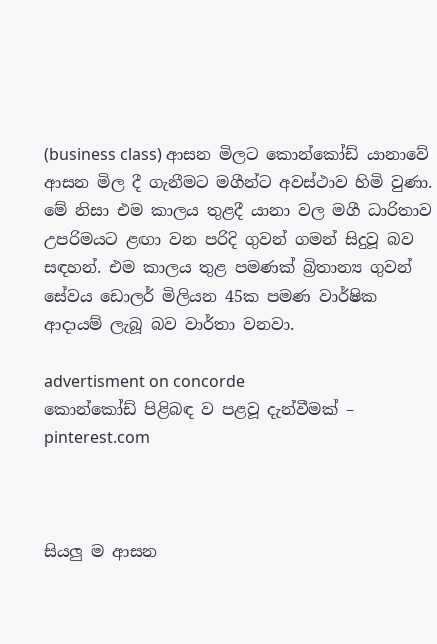(business class) ආසන මිලට කොන්කෝඩ් යානාවේ ආසන මිල දී ගැනීමට මගීන්ට අවස්ථාව හිමි වුණා. මේ නිසා එම කාලය තුළදී යානා වල මගී ධාරිතාව උපරිමයට ළඟා වන පරිදි ගුවන් ගමන් සිදුවූ බව සඳහන්. එම කාලය තුළ පමණක් බ්‍රිතාන්‍ය ගුවන් සේවය ඩොලර් මිලියන 45ක පමණ වාර්ෂික ආදායම් ලැබූ බව වාර්තා වනවා.

advertisment on concorde
කොන්කෝඩ් පිළිබඳ ව පළවූ දැන්වීමක් – pinterest.com



සියලු ම ආසන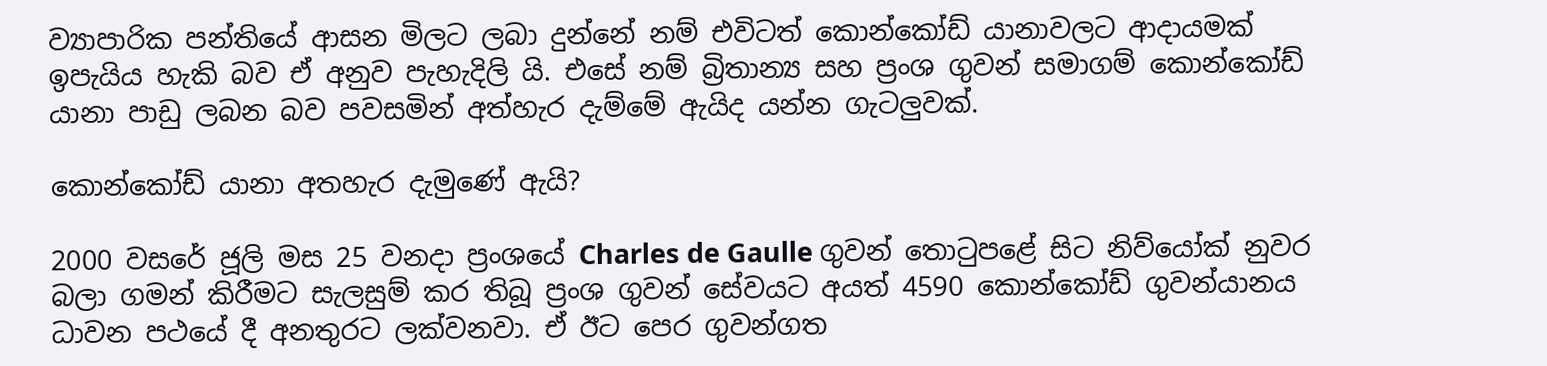ව්‍යාපාරික පන්තියේ ආසන මිලට ලබා දුන්නේ නම් එවිටත් කොන්කෝඩ් යානාවලට ආදායමක් ඉපැයිය හැකි බව ඒ අනුව පැහැදිලි යි. එසේ නම් බ්‍රිතාන්‍ය සහ ප්‍රංශ ගුවන් සමාගම් කොන්කෝඩ් යානා පාඩු ලබන බව පවසමින් අත්හැර දැම්මේ ඇයිද යන්න ගැටලුවක්.

කොන්කෝඩ් යානා අතහැර දැමුණේ ඇයි?

2000 වසරේ ජූලි මස 25 වනදා ප්‍රංශයේ Charles de Gaulle ගුවන් තොටුපළේ සිට නිව්යෝක් නුවර බලා ගමන් කිරීමට සැලසුම් කර තිබූ ප්‍රංශ ගුවන් සේවයට අයත් 4590 කොන්කෝඩ් ගුවන්යානය ධාවන පථයේ දී අනතුරට ලක්වනවා. ඒ ඊට පෙර ගුවන්ගත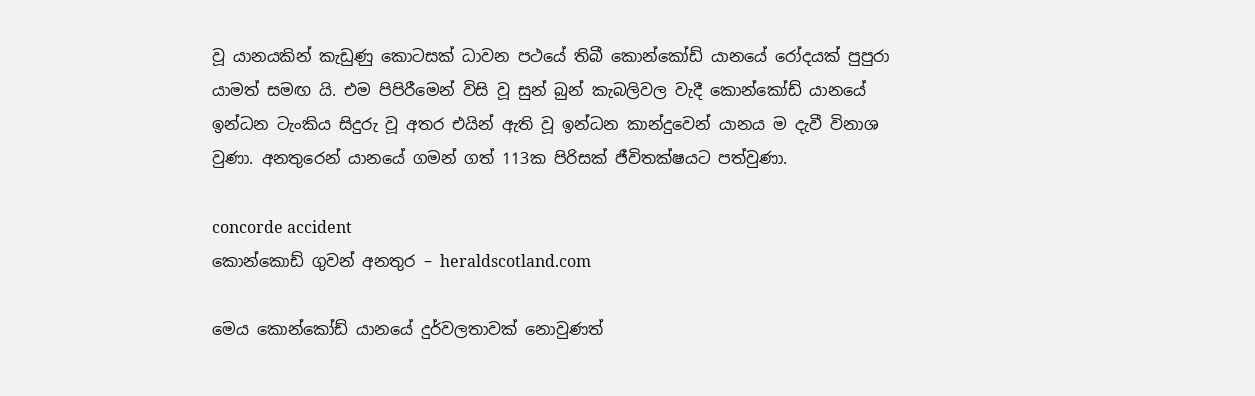වූ යානයකින් කැඩුණු කොටසක් ධාවන පථයේ තිබී කොන්කෝඩ් යානයේ රෝදයක් පුපුරා යාමත් සමඟ යි. එම පිපිරීමෙන් විසි වූ සුන් බුන් කැබලිවල වැදී කොන්කෝඩ් යානයේ ඉන්ධන ටැංකිය සිදුරු වූ අතර එයින් ඇති වූ ඉන්ධන කාන්දුවෙන් යානය ම දැවී විනාශ වුණා. අනතුරෙන් යානයේ ගමන් ගත් 113ක පිරිසක් ජීවිතක්ෂයට පත්වුණා.

concorde accident
කොන්කොඩ් ගුවන් අනතුර – heraldscotland.com

මෙය කොන්කෝඩ් යානයේ දුර්වලතාවක් නොවුණත්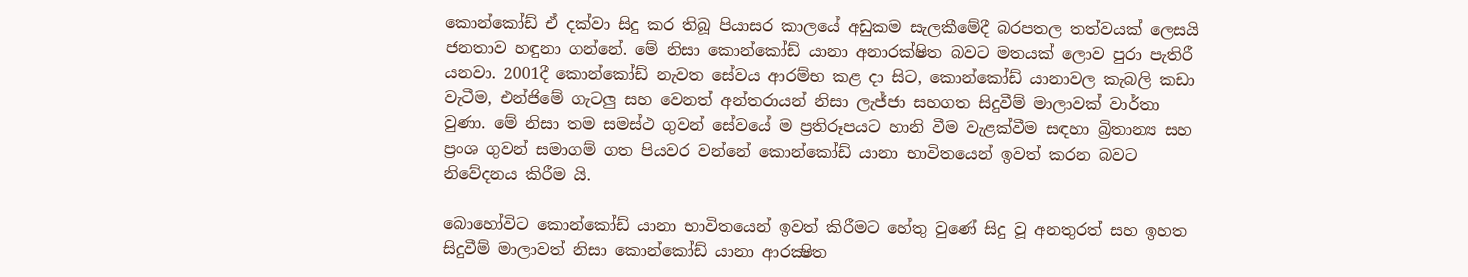කොන්කෝඩ් ඒ දක්වා සිදු කර තිබූ පියාසර කාලයේ අඩුකම සැලකීමේදී බරපතල තත්වයක් ලෙසයි ජනතාව හඳුනා ගන්නේ. මේ නිසා කොන්කෝඩ් යානා අනාරක්ෂිත බවට මතයක් ලොව පුරා පැතිරී යනවා. 2001දී කොන්කෝඩ් නැවත සේවය ආරම්භ කළ දා සිට, කොන්කෝඩ් යානාවල කැබලි කඩා වැටීම, එන්ජිමේ ගැටලු සහ වෙනත් අන්තරායන් නිසා ලැජ්ජා සහගත සිදුවීම් මාලාවක් වාර්තා වුණා. මේ නිසා තම සමස්ථ ගුවන් සේවයේ ම ප්‍රතිරූපයට හානි වීම වැළක්වීම සඳහා බ්‍රිතාන්‍ය සහ ප්‍රංශ ගුවන් සමාගම් ගත පියවර වන්නේ කොන්කෝඩ් යානා භාවිතයෙන් ඉවත් කරන බවට නිවේදනය කිරීම යි.

බොහෝවිට කොන්කෝඩ් යානා භාවිතයෙන් ඉවත් කිරීමට හේතු වුණේ සිදු වූ අනතුරත් සහ ඉහත සිදුවීම් මාලාවත් නිසා කොන්කෝඩ් යානා ආරක්‍ෂිත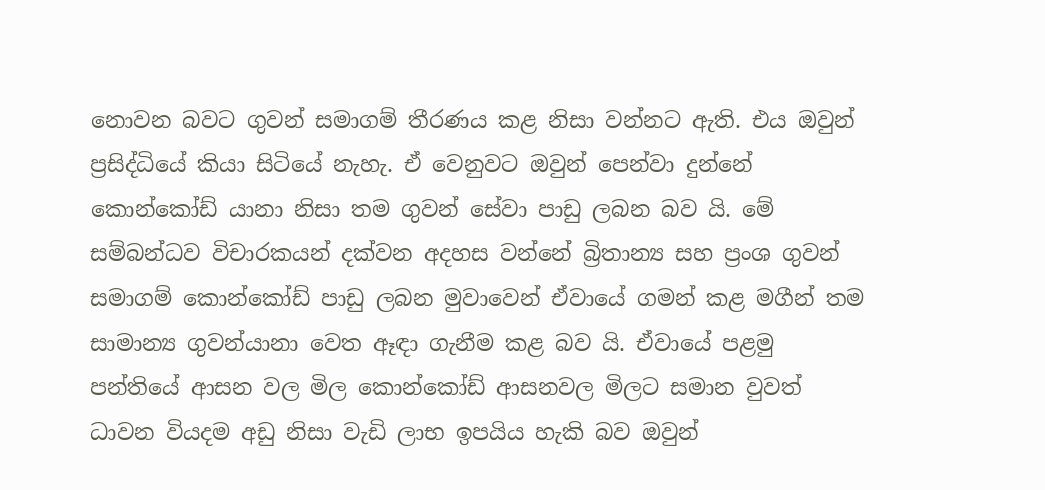නොවන බවට ගුවන් සමාගම් තීරණය කළ නිසා වන්නට ඇති. එය ඔවුන් ප්‍රසිද්ධියේ කියා සිටියේ නැහැ. ඒ වෙනුවට ඔවුන් පෙන්වා දුන්නේ කොන්කෝඩ් යානා නිසා තම ගුවන් සේවා පාඩු ලබන බව යි. මේ සම්බන්ධව විචාරකයන් දක්වන අදහස වන්නේ බ්‍රිතාන්‍ය සහ ප්‍රංශ ගුවන් සමාගම් කොන්කෝඩ් පාඩු ලබන මුවාවෙන් ඒවායේ ගමන් කළ මගීන් තම සාමාන්‍ය ගුවන්යානා වෙත ඈඳා ගැනීම කළ බව යි. ඒවායේ පළමු පන්තියේ ආසන වල මිල කොන්කෝඩ් ආසනවල මිලට සමාන වුවත් ධාවන වියදම අඩු නිසා වැඩි ලාභ ඉපයිය හැකි බව ඔවුන්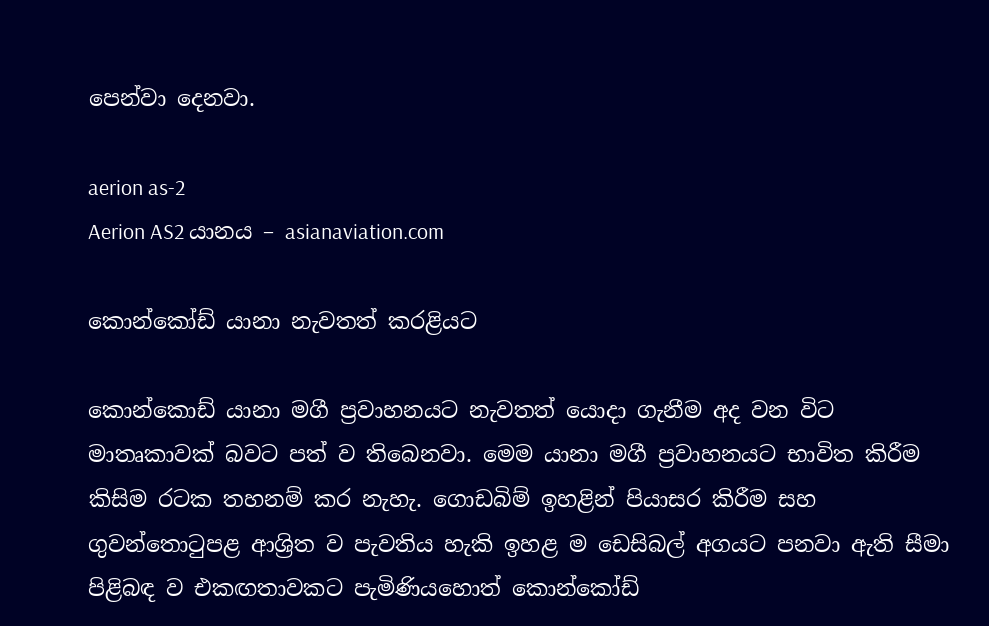පෙන්වා දෙනවා.

aerion as-2
Aerion AS2 යානය – asianaviation.com

කොන්කෝඩ් යානා නැවතත් කරළියට

කොන්කොඩ් යානා මගී ප්‍රවාහනයට නැවතත් යොදා ගැනීම අද වන විට මාතෘකාවක් බවට පත් ව තිබෙනවා. මෙම යානා මගී ප්‍රවාහනයට භාවිත කිරීම කිසිම රටක තහනම් කර නැහැ. ගොඩබිම් ඉහළින් පියාසර කිරීම සහ ගුවන්තොටුපළ ආශ්‍රිත ව පැවතිය හැකි ඉහළ ම ඩෙසිබල් අගයට පනවා ඇති සීමා පිළිබඳ ව එකඟතාවකට පැමිණියහොත් කොන්කෝඩ්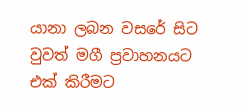යානා ලබන වසරේ සිට වුවත් මගී ප්‍රවාහනයට එක් කිරීමට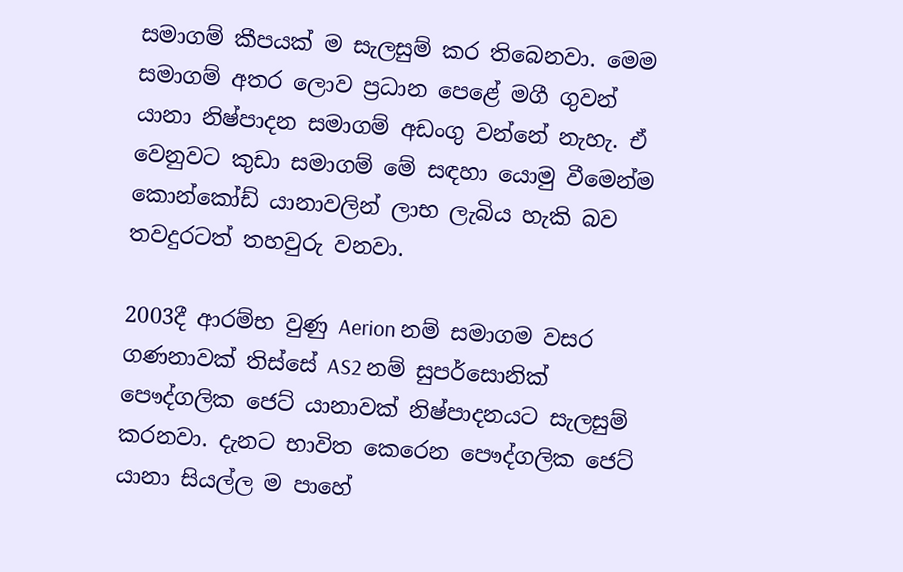සමාගම් කීපයක් ම සැලසුම් කර තිබෙනවා. මෙම සමාගම් අතර ලොව ප්‍රධාන පෙළේ මගී ගුවන් යානා නිෂ්පාදන සමාගම් අඩංගු වන්නේ නැහැ. ඒ වෙනුවට කුඩා සමාගම් මේ සඳහා යොමු වීමෙන්ම කොන්කෝඩ් යානාවලින් ලාභ ලැබිය හැකි බව තවදුරටත් තහවුරු වනවා.

2003දී ආරම්භ වුණු Aerion නම් සමාගම වසර ගණනාවක් තිස්සේ AS2 නම් සුපර්සොනික් පෞද්ගලික ජෙට් යානාවක් නිෂ්පාදනයට සැලසුම් කරනවා. දැනට භාවිත කෙරෙන පෞද්ගලික ජෙට් යානා සියල්ල ම පාහේ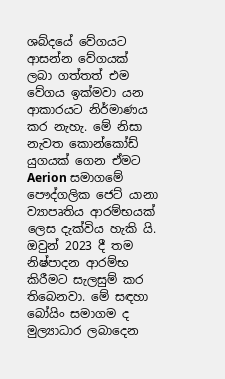ශබ්දයේ වේගයට ආසන්න වේගයක් ලබා ගත්තත් එම වේගය ඉක්මවා යන ආකාරයට නිර්මාණය කර නැහැ. මේ නිසා නැවත කොන්කෝඩ් යුගයක් ගෙන ඒමට Aerion සමාගමේ පෞද්ගලික ජෙට් යානා ව්‍යාපෘතිය ආරම්භයක් ලෙස දැක්විය හැකි යි. ඔවුන් 2023 දී තම නිෂ්පාදන ආරම්භ කිරීමට සැලසුම් කර තිබෙනවා. මේ සඳහා බෝයිං සමාගම ද මුල්‍යාධාර ලබාදෙන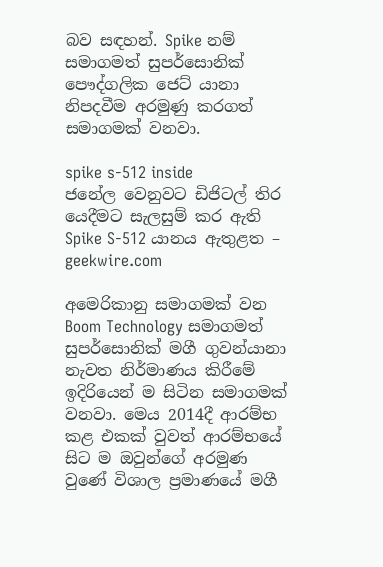බව සඳහන්. Spike නම් සමාගමත් සුපර්සොනික් පෞද්ගලික ජෙට් යානා නිපදවීම අරමුණු කරගත් සමාගමක් වනවා.

spike s-512 inside
ජනේල වෙනුවට ඩිජිටල් තිර යෙදීමට සැලසුම් කර ඇති Spike S-512 යානය ඇතුළත – geekwire.com

අමෙරිකානු සමාගමක් වන Boom Technology සමාගමත් සුපර්සොනික් මගී ගුවන්යානා නැවත නිර්මාණය කිරීමේ ඉදිරියෙන් ම සිටින සමාගමක් වනවා. මෙය 2014දී ආරම්භ කළ එකක් වුවත් ආරම්භයේ සිට ම ඔවුන්ගේ අරමුණ වුණේ විශාල ප්‍රමාණයේ මගී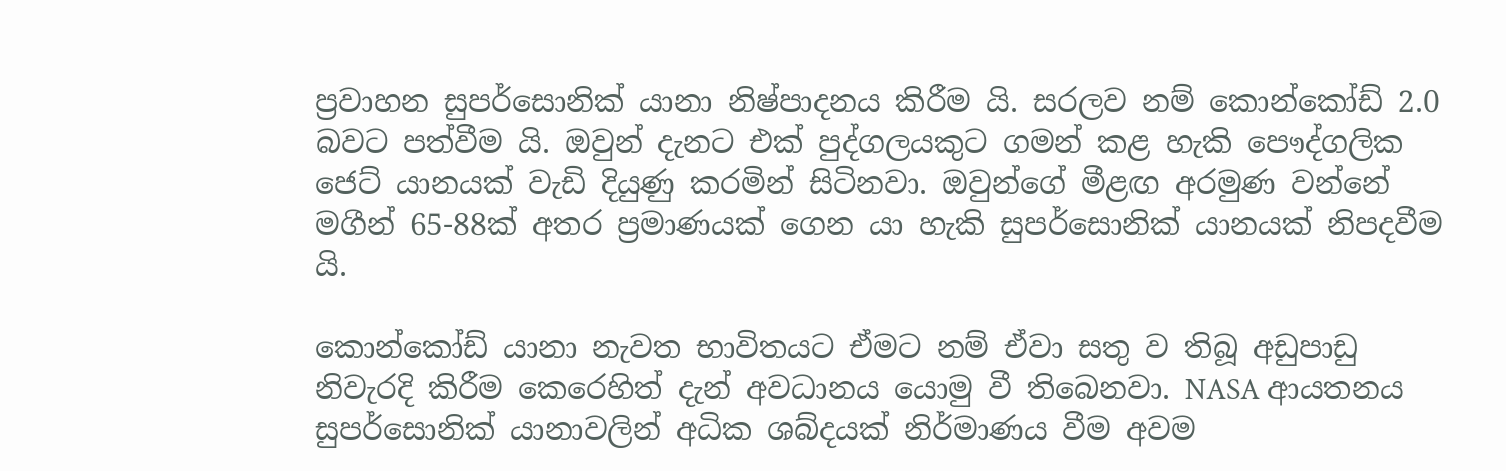ප්‍රවාහන සුපර්සොනික් යානා නිෂ්පාදනය කිරීම යි. සරලව නම් කොන්කෝඩ් 2.0 බවට පත්වීම යි. ඔවුන් දැනට එක් පුද්ගලයකුට ගමන් කළ හැකි පෞද්ගලික ජෙට් යානයක් වැඩි දියුණු කරමින් සිටිනවා. ඔවුන්ගේ මීළඟ අරමුණ වන්නේ මගීන් 65-88ක් අතර ප්‍රමාණයක් ගෙන යා හැකි සුපර්සොනික් යානයක් නිපදවීම යි.

කොන්කෝඩ් යානා නැවත භාවිතයට ඒමට නම් ඒවා සතු ව තිබූ අඩුපාඩු නිවැරදි කිරීම කෙරෙහිත් දැන් අවධානය යොමු වී තිබෙනවා. NASA ආයතනය සුපර්සොනික් යානාවලින් අධික ශබ්දයක් නිර්මාණය වීම අවම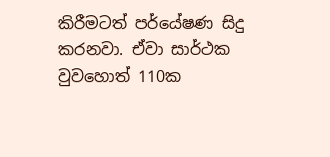කිරීමටත් පර්යේෂණ සිදු කරනවා. ඒවා සාර්ථක වුවහොත් 110ක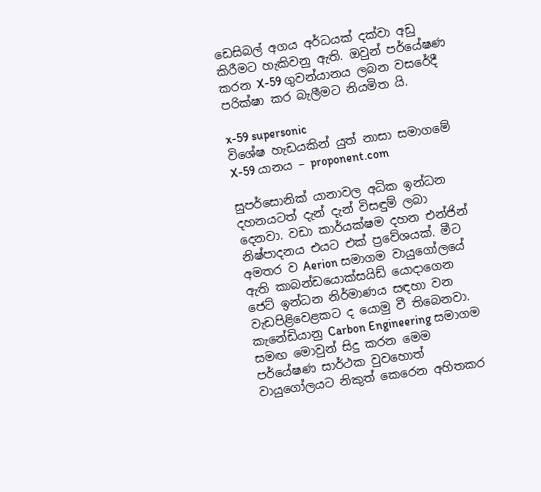ඩෙසිබල් අගය අර්ධයක් දක්වා අඩු කිරීමට හැකිවනු ඇති. ඔවුන් පර්යේෂණ කරන X-59 ගුවන්යානය ලබන වසරේදී පරික්ෂා කර බැලීමට නියමිත යි.

x-59 supersonic
විශේෂ හැඩයකින් යුත් නාසා සමාගමේ X-59 යානය – proponent.com

සුපර්සොනික් යානාවල අධික ඉන්ධන දහනයටත් දැන් දැන් විසඳුම් ලබා දෙනවා. වඩා කාර්යක්ෂම දහන එන්ජින් නිෂ්පාදනය එයට එක් ප්‍රවේශයක්. මීට අමතර ව Aerion සමාගම වායුගෝලයේ ඇති කාබන්ඩයොක්සයිඩ් යොදාගෙන ජෙට් ඉන්ධන නිර්මාණය සඳහා වන වැඩපිළිවෙළකට ද යොමු වී තිබෙනවා. කැනේඩියානු Carbon Engineering සමාගම සමඟ මොවුන් සිදු කරන මෙම පර්යේෂණ සාර්ථක වුවහොත් වායුගෝලයට නිකුත් කෙරෙන අහිතකර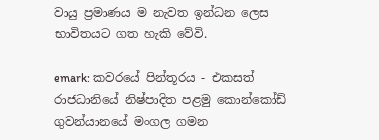වායු ප්‍රමාණය ම නැවත ඉන්ධන ලෙස භාවිතයට ගත හැකි වේවි.

emark: කවරයේ පින්තූරය - එකසත් රාජධානියේ නිෂ්පාදිත පළමු කොන්කෝඩ් ගුවන්යානයේ මංගල ගමන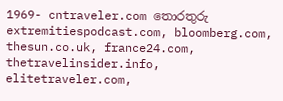1969- cntraveler.com තොරතුරු extremitiespodcast.com, bloomberg.com, thesun.co.uk, france24.com, thetravelinsider.info, elitetraveler.com,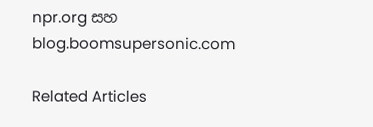npr.org සහ blog.boomsupersonic.com

Related Articles